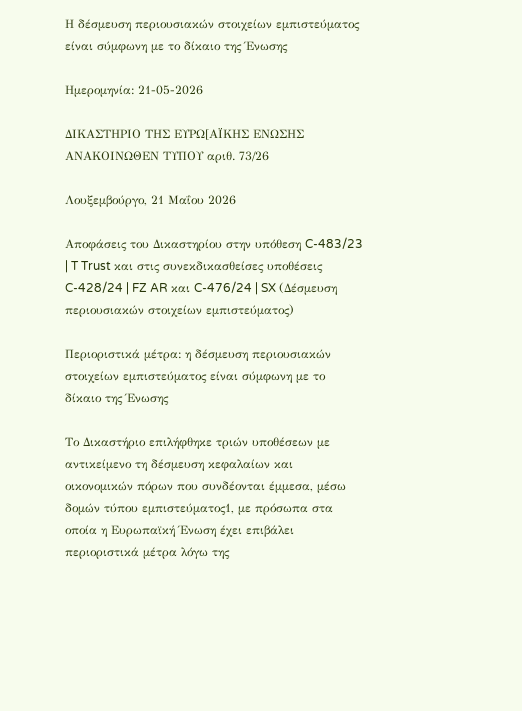Η δέσμευση περιουσιακών στοιχείων εμπιστεύματος είναι σύμφωνη με το δίκαιο της Ένωσης

Ημερομηνία: 21-05-2026

ΔΙΚΑΣΤΗΡΙΟ ΤΗΣ ΕΥΡΩ[ΑΪΚΗΣ ΕΝΩΣΗΣ
ΑΝΑΚΟΙΝΩΘΕΝ ΤΥΠΟΥ αριθ. 73/26

Λουξεμβούργο, 21 Μαΐου 2026

Αποφάσεις του Δικαστηρίου στην υπόθεση C-483/23 | T Trust και στις συνεκδικασθείσες υποθέσεις C-428/24 | FZ AR και C-476/24 | SX (Δέσμευση περιουσιακών στοιχείων εμπιστεύματος)

Περιοριστικά μέτρα: η δέσμευση περιουσιακών στοιχείων εμπιστεύματος είναι σύμφωνη με το δίκαιο της Ένωσης

Το Δικαστήριο επιλήφθηκε τριών υποθέσεων με αντικείμενο τη δέσμευση κεφαλαίων και οικονομικών πόρων που συνδέονται έμμεσα, μέσω δομών τύπου εμπιστεύματος1, με πρόσωπα στα οποία η Ευρωπαϊκή Ένωση έχει επιβάλει περιοριστικά μέτρα λόγω της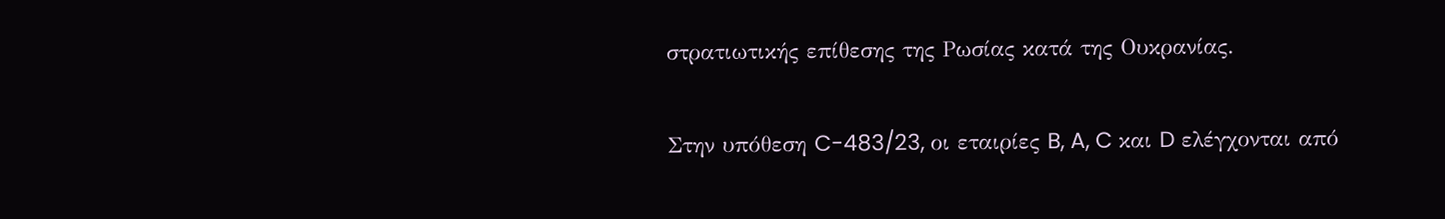στρατιωτικής επίθεσης της Ρωσίας κατά της Ουκρανίας.

Στην υπόθεση C-483/23, οι εταιρίες B, A, C και D ελέγχονται από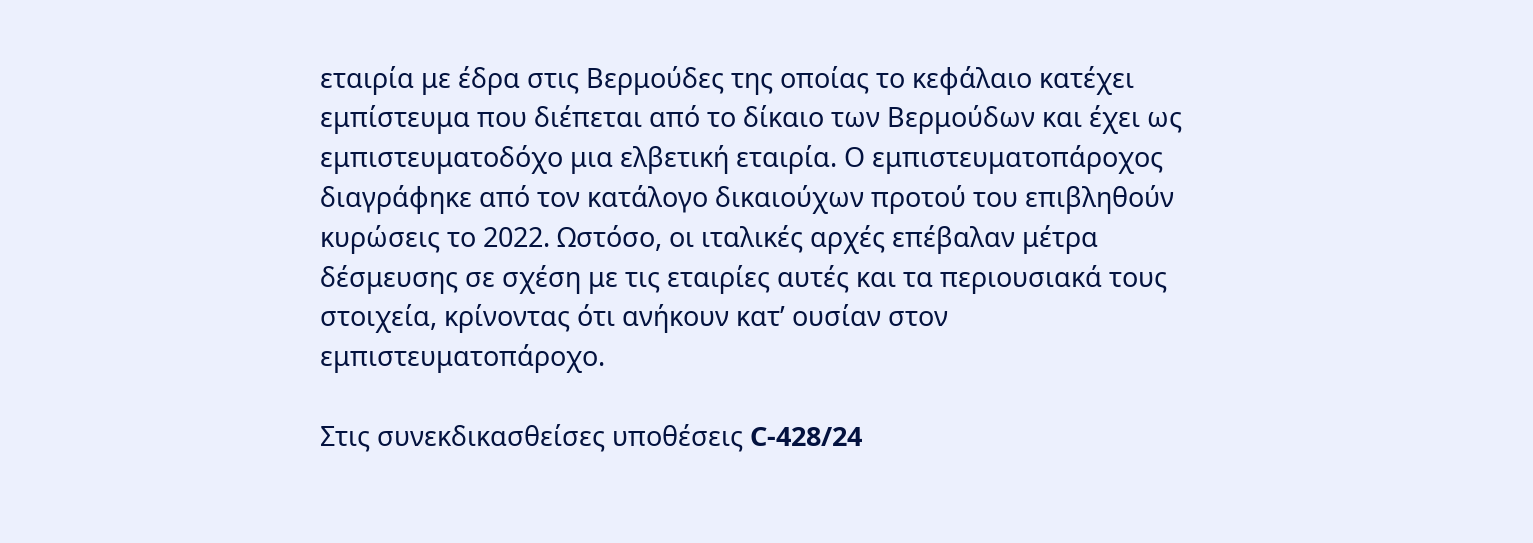εταιρία με έδρα στις Βερμούδες της οποίας το κεφάλαιο κατέχει εμπίστευμα που διέπεται από το δίκαιο των Βερμούδων και έχει ως εμπιστευματοδόχο μια ελβετική εταιρία. Ο εμπιστευματοπάροχος διαγράφηκε από τον κατάλογο δικαιούχων προτού του επιβληθούν κυρώσεις το 2022. Ωστόσο, οι ιταλικές αρχές επέβαλαν μέτρα δέσμευσης σε σχέση με τις εταιρίες αυτές και τα περιουσιακά τους στοιχεία, κρίνοντας ότι ανήκουν κατ’ ουσίαν στον εμπιστευματοπάροχο.

Στις συνεκδικασθείσες υποθέσεις C-428/24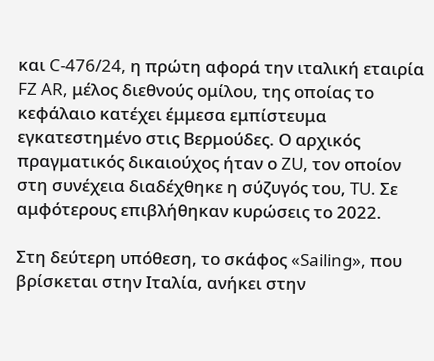και C-476/24, η πρώτη αφορά την ιταλική εταιρία FZ AR, μέλος διεθνούς ομίλου, της οποίας το κεφάλαιο κατέχει έμμεσα εμπίστευμα εγκατεστημένο στις Βερμούδες. Ο αρχικός πραγματικός δικαιούχος ήταν ο ZU, τον οποίον στη συνέχεια διαδέχθηκε η σύζυγός του, TU. Σε αμφότερους επιβλήθηκαν κυρώσεις το 2022.

Στη δεύτερη υπόθεση, το σκάφος «Sailing», που βρίσκεται στην Ιταλία, ανήκει στην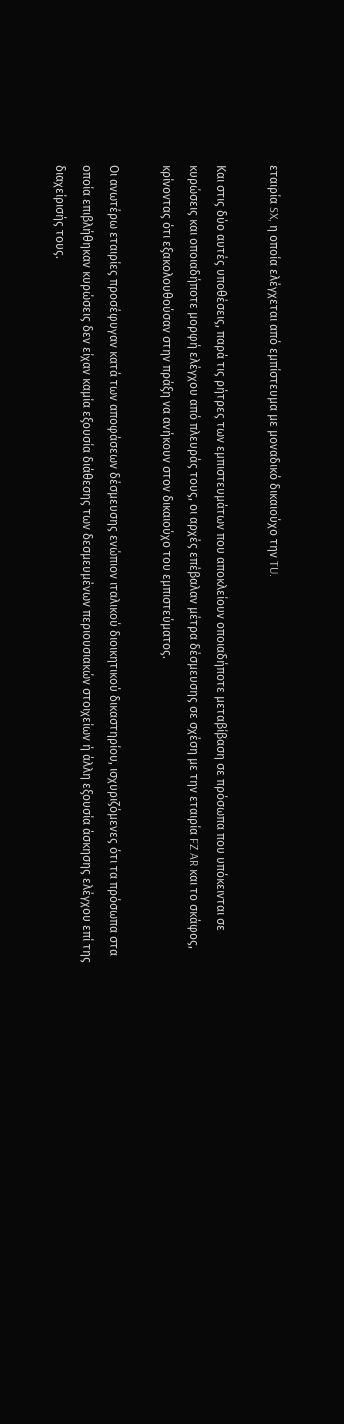εταιρία SX, η οποία ελέγχεται από εμπίστευμα με μοναδικό δικαιούχο την TU.

Και στις δύο αυτές υποθέσεις, παρά τις ρήτρες των εμπιστευμάτων που αποκλείουν οποιαδήποτε μεταβίβαση σε πρόσωπα που υπόκεινται σε κυρώσεις και οποιαδήποτε μορφή ελέγχου από πλευράς τους, οι αρχές επέβαλαν μέτρα δέσμευσης σε σχέση με την εταιρία FZ AR και το σκάφος, κρίνοντας ότι εξακολουθούσαν στην πράξη να ανήκουν στον δικαιούχο του εμπιστεύματος.

Οι ανωτέρω εταιρίες προσέφυγαν κατά των αποφάσεων δέσμευσης ενώπιον ιταλικού διοικητικού δικαστηρίου, ισχυριζόμενες ότι τα πρόσωπα στα οποία επιβλήθηκαν κυρώσεις δεν είχαν καμία εξουσία διάθεσης των δεσμευμένων περιουσιακών στοιχείων ή άλλη εξουσία άσκησης ελέγχου επί της διαχείρισής τους.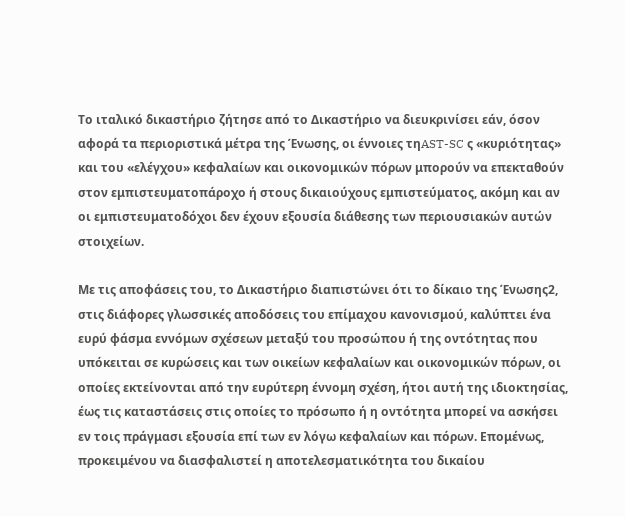Το ιταλικό δικαστήριο ζήτησε από το Δικαστήριο να διευκρινίσει εάν, όσον αφορά τα περιοριστικά μέτρα της Ένωσης, οι έννοιες τηAST-SC ς «κυριότητας» και του «ελέγχου» κεφαλαίων και οικονομικών πόρων μπορούν να επεκταθούν στον εμπιστευματοπάροχο ή στους δικαιούχους εμπιστεύματος, ακόμη και αν οι εμπιστευματοδόχοι δεν έχουν εξουσία διάθεσης των περιουσιακών αυτών στοιχείων.

Με τις αποφάσεις του, το Δικαστήριο διαπιστώνει ότι το δίκαιο της Ένωσης2, στις διάφορες γλωσσικές αποδόσεις του επίμαχου κανονισμού, καλύπτει ένα ευρύ φάσμα εννόμων σχέσεων μεταξύ του προσώπου ή της οντότητας που υπόκειται σε κυρώσεις και των οικείων κεφαλαίων και οικονομικών πόρων, οι οποίες εκτείνονται από την ευρύτερη έννομη σχέση, ήτοι αυτή της ιδιοκτησίας, έως τις καταστάσεις στις οποίες το πρόσωπο ή η οντότητα μπορεί να ασκήσει εν τοις πράγμασι εξουσία επί των εν λόγω κεφαλαίων και πόρων. Επομένως, προκειμένου να διασφαλιστεί η αποτελεσματικότητα του δικαίου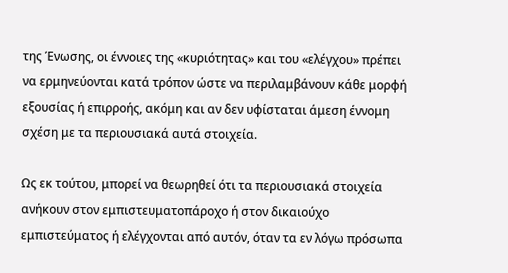της Ένωσης, οι έννοιες της «κυριότητας» και του «ελέγχου» πρέπει να ερμηνεύονται κατά τρόπον ώστε να περιλαμβάνουν κάθε μορφή εξουσίας ή επιρροής, ακόμη και αν δεν υφίσταται άμεση έννομη σχέση με τα περιουσιακά αυτά στοιχεία.

Ως εκ τούτου, μπορεί να θεωρηθεί ότι τα περιουσιακά στοιχεία ανήκουν στον εμπιστευματοπάροχο ή στον δικαιούχο εμπιστεύματος ή ελέγχονται από αυτόν, όταν τα εν λόγω πρόσωπα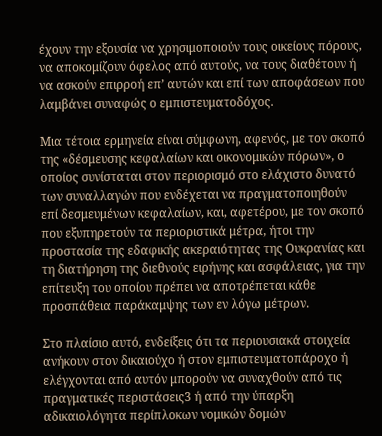έχουν την εξουσία να χρησιμοποιούν τους οικείους πόρους, να αποκομίζουν όφελος από αυτούς, να τους διαθέτουν ή να ασκούν επιρροή επ’ αυτών και επί των αποφάσεων που λαμβάνει συναφώς ο εμπιστευματοδόχος.

Μια τέτοια ερμηνεία είναι σύμφωνη, αφενός, με τον σκοπό της «δέσμευσης κεφαλαίων και οικονομικών πόρων», ο οποίος συνίσταται στον περιορισμό στο ελάχιστο δυνατό των συναλλαγών που ενδέχεται να πραγματοποιηθούν επί δεσμευμένων κεφαλαίων, και, αφετέρου, με τον σκοπό που εξυπηρετούν τα περιοριστικά μέτρα, ήτοι την προστασία της εδαφικής ακεραιότητας της Ουκρανίας και τη διατήρηση της διεθνούς ειρήνης και ασφάλειας, για την επίτευξη του οποίου πρέπει να αποτρέπεται κάθε προσπάθεια παράκαμψης των εν λόγω μέτρων.

Στο πλαίσιο αυτό, ενδείξεις ότι τα περιουσιακά στοιχεία ανήκουν στον δικαιούχο ή στον εμπιστευματοπάροχο ή ελέγχονται από αυτόν μπορούν να συναχθούν από τις πραγματικές περιστάσεις3 ή από την ύπαρξη
αδικαιολόγητα περίπλοκων νομικών δομών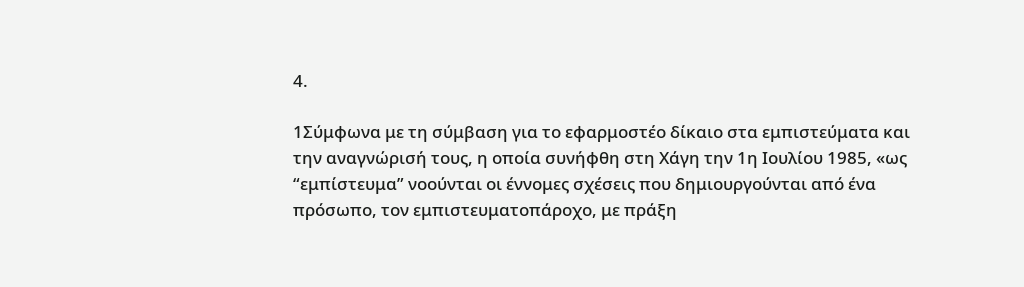4.

1Σύμφωνα με τη σύμβαση για το εφαρμοστέο δίκαιο στα εμπιστεύματα και την αναγνώρισή τους, η οποία συνήφθη στη Χάγη την 1η Ιουλίου 1985, «ως “εμπίστευμα” νοούνται οι έννομες σχέσεις που δημιουργούνται από ένα πρόσωπο, τον εμπιστευματοπάροχο, με πράξη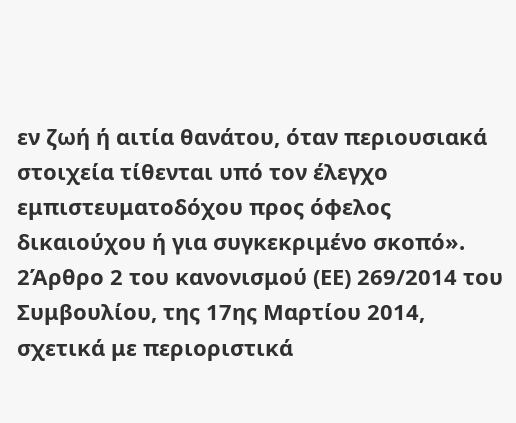εν ζωή ή αιτία θανάτου, όταν περιουσιακά στοιχεία τίθενται υπό τον έλεγχο εμπιστευματοδόχου προς όφελος δικαιούχου ή για συγκεκριμένο σκοπό».
2Άρθρο 2 του κανονισμού (ΕΕ) 269/2014 του Συμβουλίου, της 17ης Μαρτίου 2014, σχετικά με περιοριστικά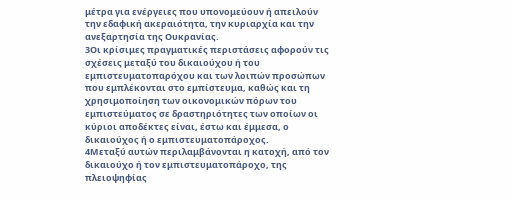μέτρα για ενέργειες που υπονομεύουν ή απειλούν την εδαφική ακεραιότητα, την κυριαρχία και την ανεξαρτησία της Ουκρανίας.
3Οι κρίσιμες πραγματικές περιστάσεις αφορούν τις σχέσεις μεταξύ του δικαιούχου ή του εμπιστευματοπαρόχου και των λοιπών προσώπων που εμπλέκονται στο εμπίστευμα, καθώς και τη χρησιμοποίηση των οικονομικών πόρων του εμπιστεύματος σε δραστηριότητες των οποίων οι κύριοι αποδέκτες είναι, έστω και έμμεσα, ο δικαιούχος ή ο εμπιστευματοπάροχος.
4Μεταξύ αυτών περιλαμβάνονται η κατοχή, από τον δικαιούχο ή τον εμπιστευματοπάροχο, της πλειοψηφίας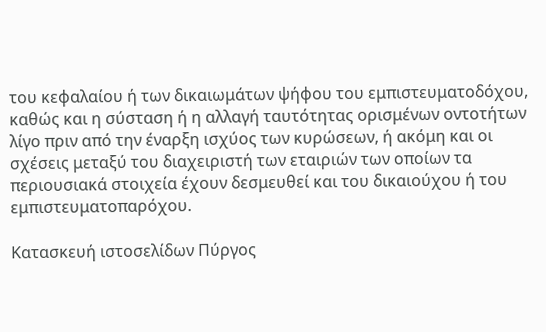του κεφαλαίου ή των δικαιωμάτων ψήφου του εμπιστευματοδόχου, καθώς και η σύσταση ή η αλλαγή ταυτότητας ορισμένων οντοτήτων λίγο πριν από την έναρξη ισχύος των κυρώσεων, ή ακόμη και οι σχέσεις μεταξύ του διαχειριστή των εταιριών των οποίων τα περιουσιακά στοιχεία έχουν δεσμευθεί και του δικαιούχου ή του εμπιστευματοπαρόχου.

Κατασκευή ιστοσελίδων Πύργος